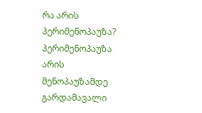რა არის პერიმენოპაუზა?
პერიმენოპაუზა არის მენოპაუზამდე გარდამავალი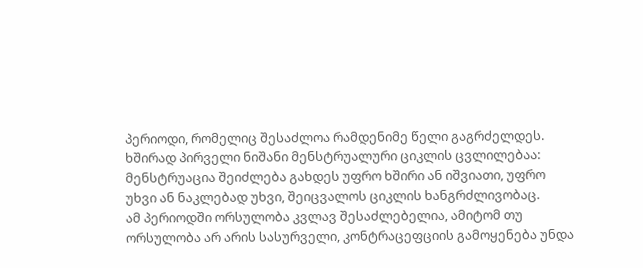პერიოდი, რომელიც შესაძლოა რამდენიმე წელი გაგრძელდეს.
ხშირად პირველი ნიშანი მენსტრუალური ციკლის ცვლილებაა: მენსტრუაცია შეიძლება გახდეს უფრო ხშირი ან იშვიათი, უფრო უხვი ან ნაკლებად უხვი, შეიცვალოს ციკლის ხანგრძლივობაც.
ამ პერიოდში ორსულობა კვლავ შესაძლებელია, ამიტომ თუ ორსულობა არ არის სასურველი, კონტრაცეფციის გამოყენება უნდა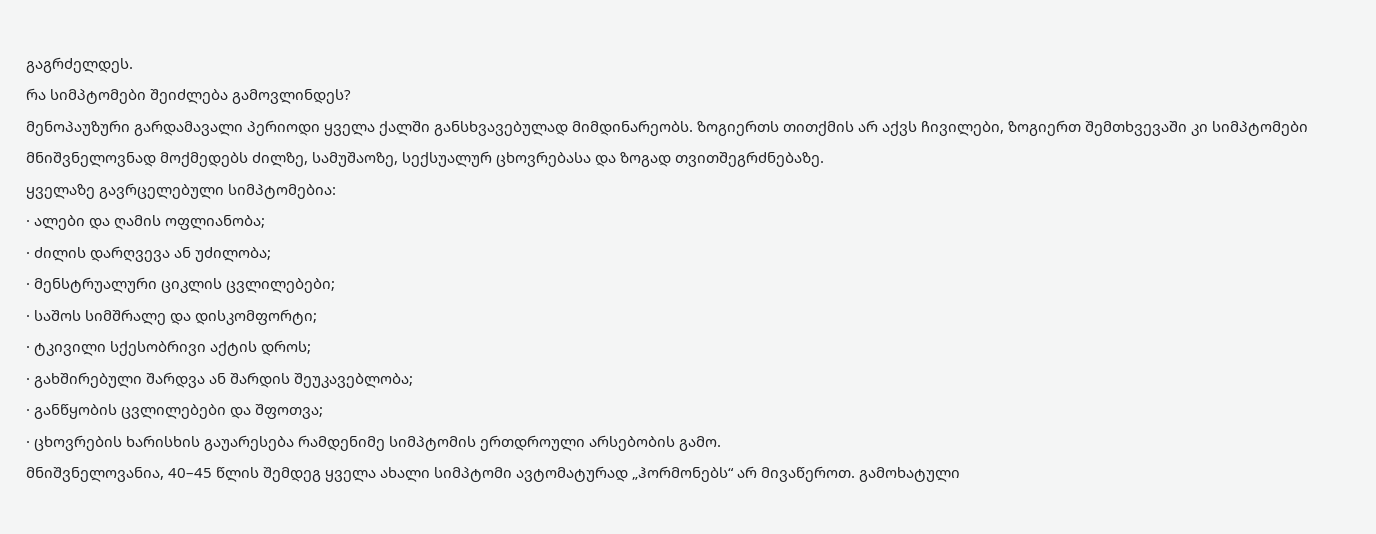გაგრძელდეს.
რა სიმპტომები შეიძლება გამოვლინდეს?
მენოპაუზური გარდამავალი პერიოდი ყველა ქალში განსხვავებულად მიმდინარეობს. ზოგიერთს თითქმის არ აქვს ჩივილები, ზოგიერთ შემთხვევაში კი სიმპტომები მნიშვნელოვნად მოქმედებს ძილზე, სამუშაოზე, სექსუალურ ცხოვრებასა და ზოგად თვითშეგრძნებაზე.
ყველაზე გავრცელებული სიმპტომებია:
· ალები და ღამის ოფლიანობა;
· ძილის დარღვევა ან უძილობა;
· მენსტრუალური ციკლის ცვლილებები;
· საშოს სიმშრალე და დისკომფორტი;
· ტკივილი სქესობრივი აქტის დროს;
· გახშირებული შარდვა ან შარდის შეუკავებლობა;
· განწყობის ცვლილებები და შფოთვა;
· ცხოვრების ხარისხის გაუარესება რამდენიმე სიმპტომის ერთდროული არსებობის გამო.
მნიშვნელოვანია, 40–45 წლის შემდეგ ყველა ახალი სიმპტომი ავტომატურად „ჰორმონებს“ არ მივაწეროთ. გამოხატული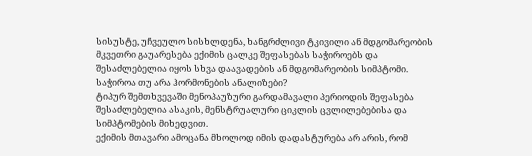სისუსტე, უჩვეულო სისხლდენა, ხანგრძლივი ტკივილი ან მდგომარეობის მკვეთრი გაუარესება ექიმის ცალკე შეფასებას საჭიროებს და შესაძლებელია იყოს სხვა დაავადების ან მდგომარეობის სიმპტომი.
საჭიროა თუ არა ჰორმონების ანალიზები?
ტიპურ შემთხვევაში მენოპაუზური გარდამავალი პერიოდის შეფასება შესაძლებელია ასაკის, მენსტრუალური ციკლის ცვლილებებისა და სიმპტომების მიხედვით.
ექიმის მთავარი ამოცანა მხოლოდ იმის დადასტურება არ არის, რომ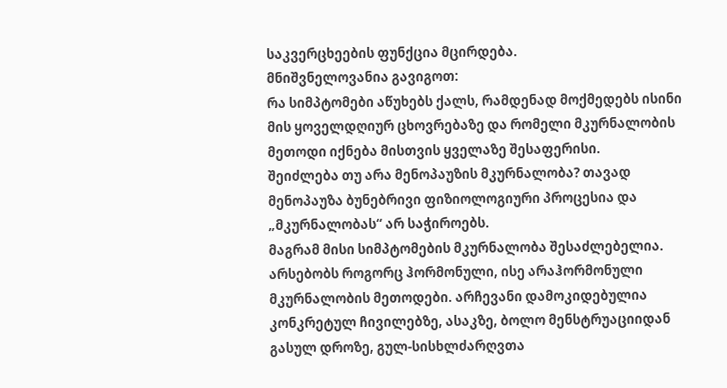საკვერცხეების ფუნქცია მცირდება.
მნიშვნელოვანია გავიგოთ:
რა სიმპტომები აწუხებს ქალს, რამდენად მოქმედებს ისინი მის ყოველდღიურ ცხოვრებაზე და რომელი მკურნალობის მეთოდი იქნება მისთვის ყველაზე შესაფერისი.
შეიძლება თუ არა მენოპაუზის მკურნალობა? თავად მენოპაუზა ბუნებრივი ფიზიოლოგიური პროცესია და „მკურნალობას“ არ საჭიროებს.
მაგრამ მისი სიმპტომების მკურნალობა შესაძლებელია.
არსებობს როგორც ჰორმონული, ისე არაჰორმონული მკურნალობის მეთოდები. არჩევანი დამოკიდებულია კონკრეტულ ჩივილებზე, ასაკზე, ბოლო მენსტრუაციიდან გასულ დროზე, გულ-სისხლძარღვთა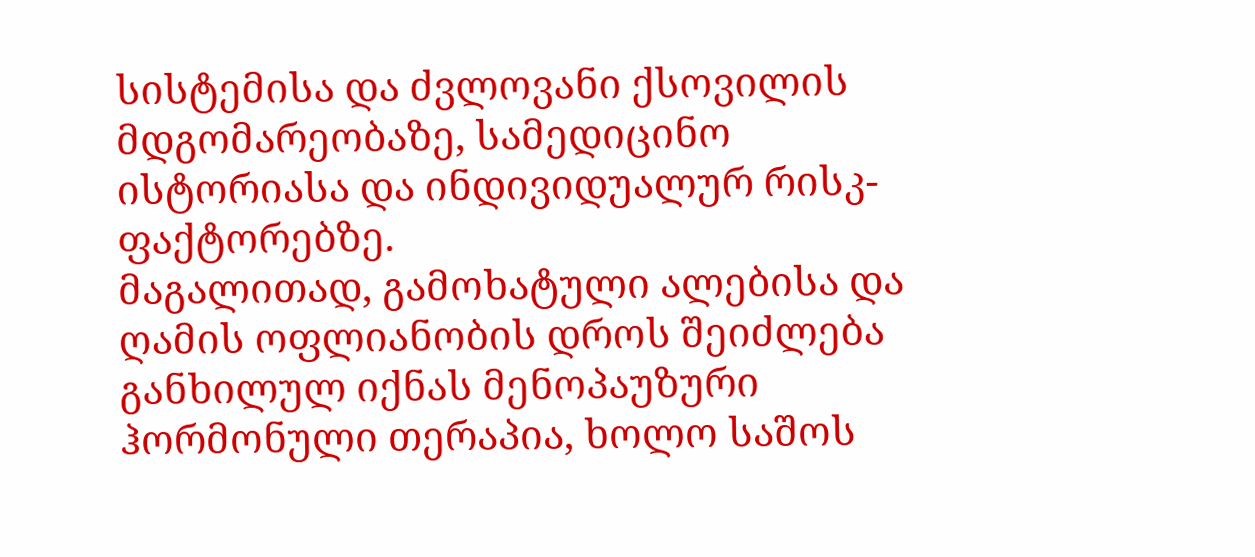სისტემისა და ძვლოვანი ქსოვილის მდგომარეობაზე, სამედიცინო ისტორიასა და ინდივიდუალურ რისკ-ფაქტორებზე.
მაგალითად, გამოხატული ალებისა და ღამის ოფლიანობის დროს შეიძლება განხილულ იქნას მენოპაუზური ჰორმონული თერაპია, ხოლო საშოს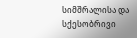სიმშრალისა და სქესობრივი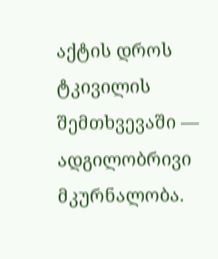აქტის დროს ტკივილის შემთხვევაში — ადგილობრივი მკურნალობა.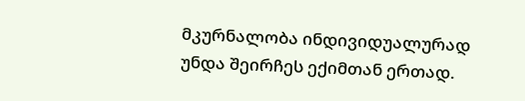მკურნალობა ინდივიდუალურად უნდა შეირჩეს ექიმთან ერთად.